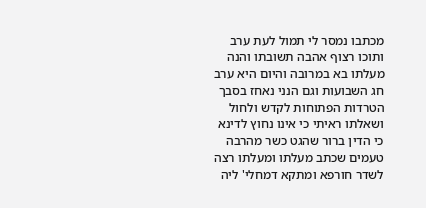מכתבו נמסר לי תמול לעת ערב ותוכו רצוף אהבה תשובתו והנה מעלתו בא במרובה והיום היא ערב חג השבועות וגם הנני נאחז בסבך הטרדות הפתוחות לקדש ולחול ושאלתו ראיתי כי אינו נחוץ לדינא כי הדין ברור שהגט כשר מהרבה טעמים שכתב מעלתו ומעלתו רצה לשדר חורפא ומתקא דמחלי' ליה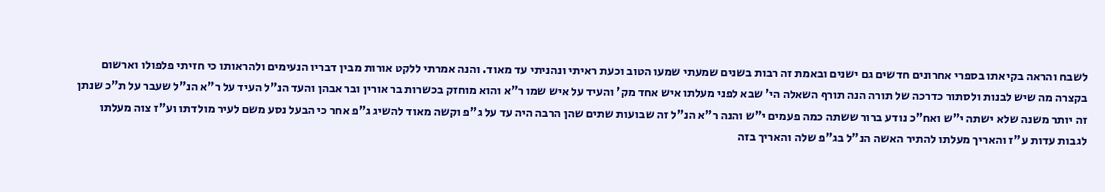לשבח והראה בקיאתו בספרי אחרונים חדשים גם ישנים ובאמת זה רבות בשנים שמעתי שמעו הטוב וכעת ראיתי ונהניתי עד מאוד. והנה אמרתי ללקט אורות מבין דבריו הנעימים ולהראותו כי חזיתי פלפולו וארשום בקצרה מה שיש לבנות ולסתור כדרכה של תורה הנה תורף השאלה הי' שבא לפני מעלתו איש אחד מק' והעיד על איש שמו ר"א והוא מוחזק בכשרות בר אורין ובר אבהן והעד הנ"ל העיד על ר"א הנ"ל שעבר על ת"כ שנתן זה יותר משנה שלא ישתה י"ש ואח"כ נודע ברור ששתה כמה פעמים י"ש והנה ר"א הנ"ל זה שבועות שתים שהן הרבה היה עד על ג"פ וקשה מאוד להשיג ג"פ אחר כי הבעל נסע משם לעיר מולדתו וע"ז צוה מעלתו לגבות עדות ע"ז והאריך מעלתו להתיר האשה הנ"ל בג"פ שלה והאריך בזה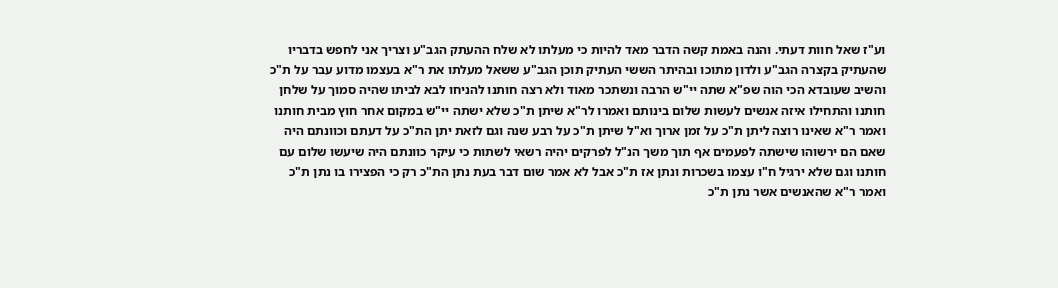וע"ז שאל חוות דעתי. והנה באמת קשה הדבר מאד להיות כי מעלתו לא שלח ההעתק הגב"ע וצריך אני לחפש בדבריו שהעתיק בקצרה הגב"ע ולדון מתוכו ובהיתר הששי העתיק תוכן הגב"ע ששאל מעלתו את ר"א בעצמו מדוע עבר על ת"כ והשיב שעובדא הכי הוה שפ"א שתה יי"ש הרבה ונשתכר מאוד ולא רצה חותנו להניחו לבא לביתו שהיה סמוך על שלחן חותנו והתחילו איזה אנשים לעשות שלום בינותם ואמרו לר"א שיתן ת"כ שלא ישתה יי"ש במקום אחר חוץ מבית חותנו ואמר ר"א שאינו רוצה ליתן ת"כ על זמן ארוך וא"ל שיתן ת"כ על רבע שנה וגם לזאת יתן הת"כ על דעתם וכוונתם היה שאם הם ירשוהו שישתה לפעמים אף תוך משך הנ"ל לפרקים יהיה רשאי לשתות כי עיקר כוונתם היה שיעשו שלום עם חותנו וגם שלא ירגיל ח"ו עצמו בשכרות ונתן אז ת"כ אבל לא אמר שום דבר בעת נתן הת"כ רק כי הפצירו בו נתן ת"כ ואמר ר"א שהאנשים אשר נתן ת"כ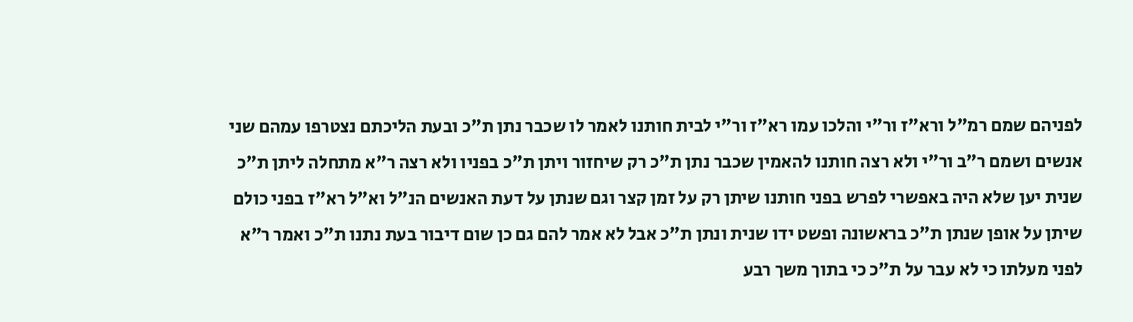לפניהם שמם רמ"ל ורא"ז ור"י והלכו עמו רא"ז ור"י לבית חותנו לאמר לו שכבר נתן ת"כ ובעת הליכתם נצטרפו עמהם שני אנשים ושמם ר"ב ור"י ולא רצה חותנו להאמין שכבר נתן ת"כ רק שיחזור ויתן ת"כ בפניו ולא רצה ר"א מתחלה ליתן ת"כ שנית יען שלא היה באפשרי לפרש בפני חותנו שיתן רק על זמן קצר וגם שנתן על דעת האנשים הנ"ל וא"ל רא"ז בפני כולם שיתן על אופן שנתן ת"כ בראשונה ופשט ידו שנית ונתן ת"כ אבל לא אמר להם גם כן שום דיבור בעת נתנו ת"כ ואמר ר"א לפני מעלתו כי לא עבר על ת"כ כי בתוך משך רבע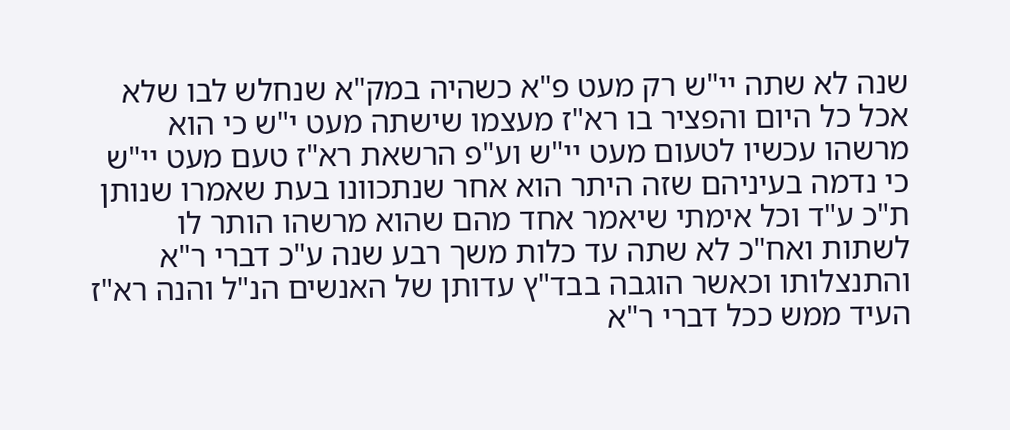שנה לא שתה יי"ש רק מעט פ"א כשהיה במק"א שנחלש לבו שלא אכל כל היום והפציר בו רא"ז מעצמו שישתה מעט י"ש כי הוא מרשהו עכשיו לטעום מעט יי"ש וע"פ הרשאת רא"ז טעם מעט יי"ש כי נדמה בעיניהם שזה היתר הוא אחר שנתכוונו בעת שאמרו שנותן ת"כ ע"ד וכל אימתי שיאמר אחד מהם שהוא מרשהו הותר לו לשתות ואח"כ לא שתה עד כלות משך רבע שנה ע"כ דברי ר"א והתנצלותו וכאשר הוגבה בבד"ץ עדותן של האנשים הנ"ל והנה רא"ז העיד ממש ככל דברי ר"א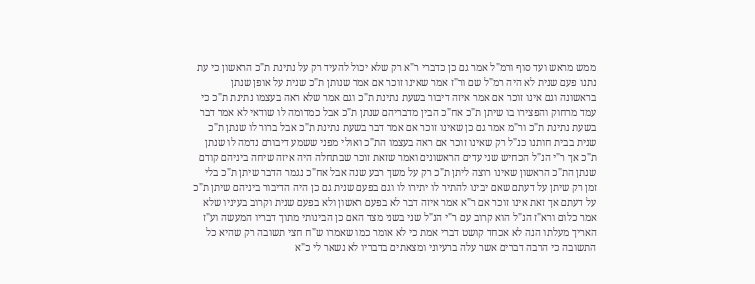ממש מראש ועד סוף ורמ"ל אמר גם כן כדברי ר"א רק שלא יכול להעיד רק על נתינת ת"כ הראשון כי עת נתנו פעם שנית לא היה רמ"ל שם ור"ז אמר שאינו זוכר אם אמר שנותן ת"כ שנית על אופן שנתן בראשונה וגם אינו זוכר אם אמר איזה דיבור בשעת נתינת ת"כ וגם אמר שלא ראה בעצמו נתינת ת"כ כי עמד מרחוק והפצירו בו שיתן ת"כ אח"כ הבין מדבריהם שנתן ת"כ אבל כמדומה לו שודאי לא אמר דבר בשעת נתינת ת"כ ור"מ אמר גם כן שאינו זוכר אם אמר דבר בשעת נתינת ת"כ אבל ברור לו שנתן ת"כ שנית בבית חותנו כנ"ל רק שאינו זוכר אם ראה בעצמו הת"כ ואולי מפני ששמע דיבורם נדמה לו שנתן ת"כ אך ר"י הנ"ל הכחיש שני עדים הראשונים ואמר שזאת זוכר שבתחלה היה איזה שיחה ביניהם קודם שנתן הת"כ הראשון שאינו רוצה ליתן ת"כ רק על משך רבע שנה אבל אח"כ נגמר הדבר שיתן ת"כ בלי זמן רק שיתן על דעתם שאם יבינו להתיר לו יתירו לו וגם בפעם שנית גם כן היה הדיבור ביניהם שיתן ת"כ על דעתם אך זאת אינו זוכר אם ר"א אמר איזה דבר לא בפעם ראשון ולא בפעם שנית וקרוב בעיניו שלא אמר כלום ורא"ז הנ"ל הוא קרוב עם ר"י הנ"ל שני בשני מצד האם כן הבינותי מתוך דבריו המעשה וע"ז האריך מעלתו הנה לא אכחד קושט דברי אמת כי לא אומר כמו שאמרו ש"ח חצי תשובה רק שהיא כל התשובה כי הרבה דברים אשר עלה ברעיוני ומצאתים בדבריו לא נשאר לי כ"א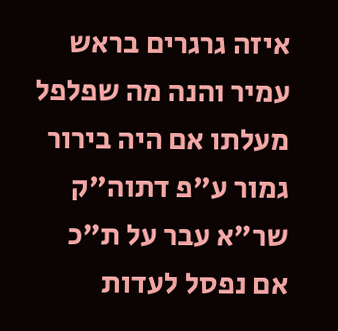איזה גרגרים בראש עמיר והנה מה שפלפל מעלתו אם היה בירור גמור ע"פ דתוה"ק שר"א עבר על ת"כ אם נפסל לעדות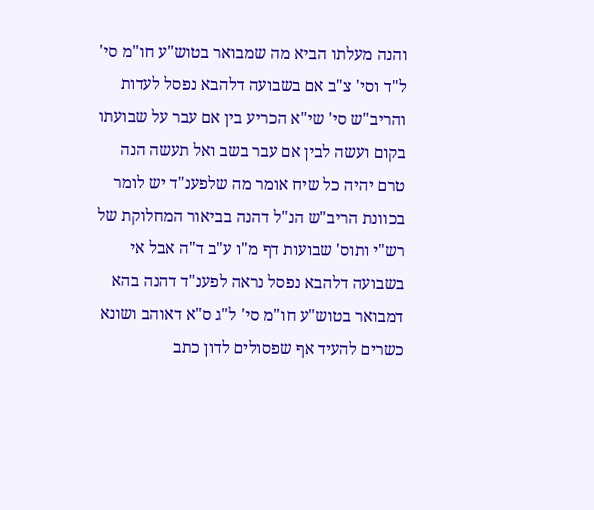והנה מעלתו הביא מה שמבואר בטוש"ע חו"מ סי' ל"ד וסי' צ"ב אם בשבועה דלהבא נפסל לעדות והריב"ש סי' שי"א הכריע בין אם עבר על שבועתו בקום ועשה לבין אם עבר בשב ואל תעשה הנה טרם יהיה כל שיח אומר מה שלפענ"ד יש לומר בכוונת הריב"ש הנ"ל דהנה בביאור המחלוקת של רש"י ותוס' שבועות דף מ"ו ע"ב ד"ה אבל אי בשבועה דלהבא נפסל נראה לפענ"ד דהנה בהא דמבואר בטוש"ע חו"מ סי' ל"ג ס"א דאוהב ושונא כשרים להעיד אף שפסולים לדון כתב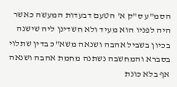הסמ"ע ס"ק א' הטעם דבעדות המעשה כאשר היה לפניו הוא מעיד ולא חשדינן ליה שישנה בכיון בשביל אהבה ושנאה משא"כ בדין שתלוי בסברא והמחשבה נשתנה מחמת אהבה ושנאה אף בלא כונת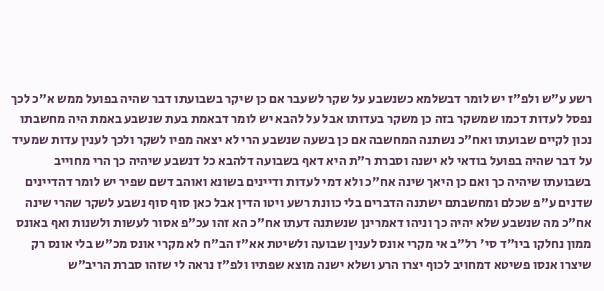רשע ע"ש ולפ"ז יש לומר דבשלמא כשנשבע על שקר לשעבר אם כן שיקר בשבועתו דבר שהיה בפועל ממש א"כ לכך נפסל לעדות דכמו שמשקר בזה כן משקר בעדותו אבל על להבא יש לומר דבאמת בעת שנשבע באמת היה מחשבתו נכון לקיים שבועתו ואח"כ נשתנה המחשבה אם כן בשעה שנשבע הרי לא יצאה מפיו לשקר ולכך לענין עדות שמעיד על דבר שהיה בפועל בודאי לא ישנה וסברת ר"ת היא דאף בשבועה דלהבא כל דנשבע שיהיה כך הרי מחוייב בשבועתו שיהיה כך ואם כן היאך שינה אח"כ ולא דמי לעדות ודיינים בשונא ואוהב דשם שפיר יש לומר דהדיינים שדנים ע"פ שכלם ומחשבתם ישתנה הדברים בלי כוונת רשע ויטו הדין אבל כאן סוף סוף נשבע לשקר שהרי שינה אח"כ מה שנשבע שלא יהיה כך וניהו דאמרינן שנשתנה דעתו אח"כ הא זהו עכ"פ אסור לעשות ולשנות ואף באונס ממון נחלקו ביו"ד סי' רל"ב אי מקרי אונס לענין שבועה ולשיטת אא"ז הב"ח לא מקרי אונס מכ"ש בלי אונס רק שיצרו אנסו פשיטא דמחויב לכוף יצרו הרע ושלא ישנה מוצא שפתיו ולפ"ז נראה לי שזהו סברת הריב"ש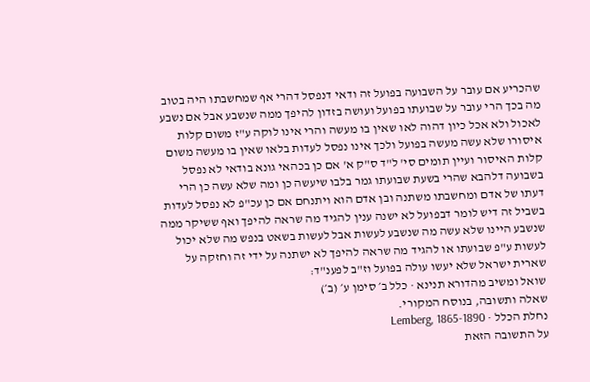שהכריע אם עובר על השבועה בפועל זה ודאי דנפסל דהרי אף שמחשבתו היה בטוב מה בכך הרי עובר על שבועתו בפועל ועושה בזדון להיפך ממה שנשבע אבל אם נשבע לאכול ולא אכל כיון דהוה לאו שאין בו מעשה והרי אינו לוקה ע"ז משום קלות איסורו שלא עשה מעשה בפועל ולכך אינו נפסל לעדות בלאו שאין בו מעשה משום קלות האיסור ועיין תומים סי' ל"ד ס"ק א' אם כן בכהאי גונא בודאי לא נפסל בשבועה דלהבא שהרי בשעת שבועתו גמר בלבו שיעשה כן ומה שלא עשה כן הרי דעתו של אדם ומחשבתו משתנה ובן אדם הוא ויתנחם אם כן עכ"פ לא נפסל לעדות בשביל זה דיש לומר דבפועל לא ישנה ענין להגיד מה שראה להיפך ואף ששיקר ממה שנשבע היינו שלא עשה מה שנשבע לעשות אבל לעשות בשאט בנפש מה שלא יכול לעשות ע"פ שבועתו או להגיד מה שראה להיפך לא ישתנה על ידי זה וחזקה על שארית ישראל שלא יעשו עולה בפועל וז"ב לפענ"ד:
שואל ומשיב מהדורא תנינא · כלל ב׳ סימן ע׳ (ב׳)
שאלה ותשובה, בנוסח המקורי.
נחלת הכלל · Lemberg, 1865-1890
על התשובה הזאת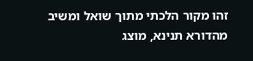זהו מקור הלכתי מתוך שואל ומשיב מהדורא תנינא, מוצג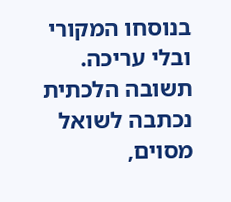בנוסחו המקורי ובלי עריכה. תשובה הלכתית נכתבה לשואל מסוים,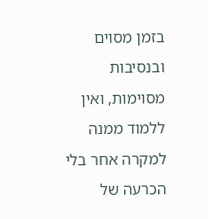בזמן מסוים ובנסיבות מסוימות, ואין ללמוד ממנה למקרה אחר בלי הכרעה של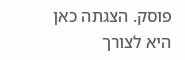פוסק. הצגתה כאן היא לצורך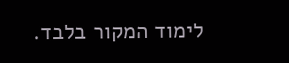לימוד המקור בלבד.